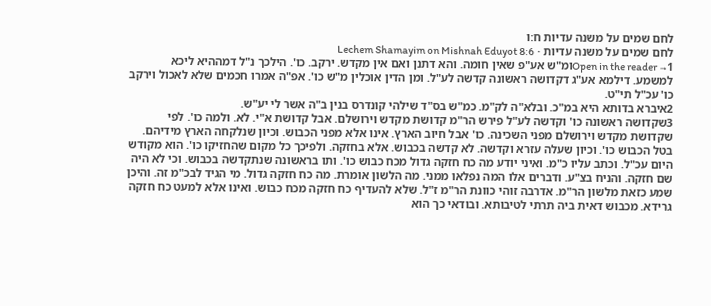לחם שמים על משנה עדיות ח:ו
לחם שמים על משנה עדיות · Lechem Shamayim on Mishnah Eduyot 8:6
Open in the reader →1ומ"ש אע"פ שאין חומה. והא דתנן ואם אין מקדש. ירקב. כו'. הילכך נ"ל דמההיא ליכא למשמע. דילמא אע"ג דקדושה ראשונה קדשה לע"ל. ומן הדין אוכלין מ"ש כו'. אפ"ה אמרו חכמים שלא לאכול וירקב כו' עכ"ל תי"ט.
2איברא בדותא היא במ"כ. ובלא"ה לק"מ. כמ"ש בס"ד שילהי קונדרס בנין ב"ה אשר לי יע"ש.
3שקדושה ראשונה כו' וקדשה לע"ל פירש הר"מ קדושת מקדש וירושלם. אבל קדושת א"י. לא. ולמה כו'. לפי שקדושת מקדש וירושלם מפני השכינה. כו' אבל חיוב הארץ. אינו אלא מפני הכבוש. וכיון שנלקחה הארץ מידיהם. בטל הכבוש כו'. וכיון שעלה עזרא וקדשה. לא קדשה בכבוש. אלא בחזקה. ולפיכך כל מקום שהחזיקו כו'. הוא מקודש היום עכ"ל. וכתב עליו כ"מ. ואיני יודע מה כח חזקה גדול מכח כבוש כו'. ותו בראשונה שנתקדשה בכבוש. וכי לא היה שם חזקה. והניח בצ"ע. ודברים אלו המה נפלאו ממני. מה הלשון אומרת. מה כח חזקה גדול. מי הגיד לבכ"מ זה. והיכן שמע כזאת מלשון הר"מ. אדרבה זוהי כוונת הר"מ ז"ל. שלא להעדיף כח חזקה מכח כבוש. ואינו אלא למעט כח חזקה גרידא. מכבוש דאית ביה תרתי לטיבותא. ובודאי כך הוא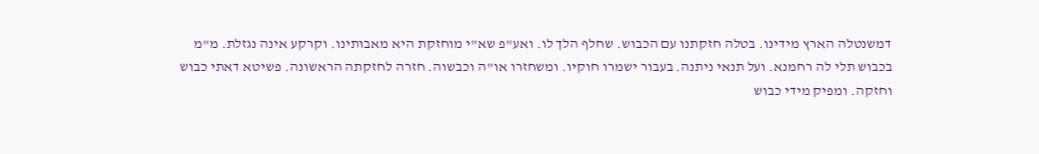דמשנטלה הארץ מידינו. בטלה חזקתנו עם הכבוש. שחלף הלך לו. ואע"פ שא"י מוחזקת היא מאבותינו. וקרקע אינה נגזלת. מ"מ בכבוש תלי לה רחמנא. ועל תנאי ניתנה. בעבור ישמרו חוקיו. ומשחזרו או"ה וכבשוה. חזרה לחזקתה הראשונה. פשיטא דאתי כבוש וחזקה. ומפיק מידי כבוש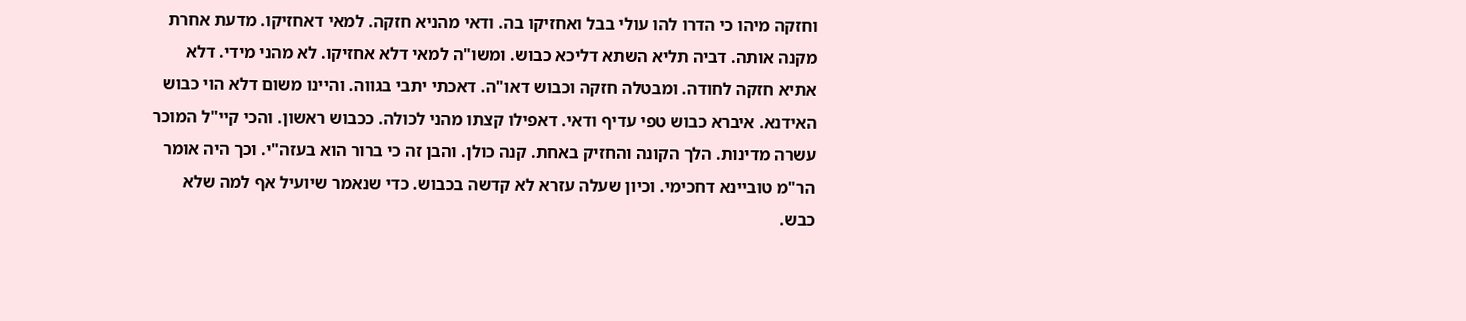וחזקה מיהו כי הדרו להו עולי בבל ואחזיקו בה. ודאי מהניא חזקה. למאי דאחזיקו. מדעת אחרת מקנה אותה. דביה תליא השתא דליכא כבוש. ומשו"ה למאי דלא אחזיקו. לא מהני מידי. דלא אתיא חזקה לחודה. ומבטלה חזקה וכבוש דאו"ה. דאכתי יתבי בגווה. והיינו משום דלא הוי כבוש האידנא. איברא כבוש טפי עדיף ודאי. דאפילו קצתו מהני לכולה. ככבוש ראשון. והכי קיי"ל המוכר עשרה מדינות. הלך הקונה והחזיק באחת. קנה כולן. והבן זה כי ברור הוא בעזה"י. וכך היה אומר הר"מ טוביינא דחכימי. וכיון שעלה עזרא לא קדשה בכבוש. כדי שנאמר שיועיל אף למה שלא כבש.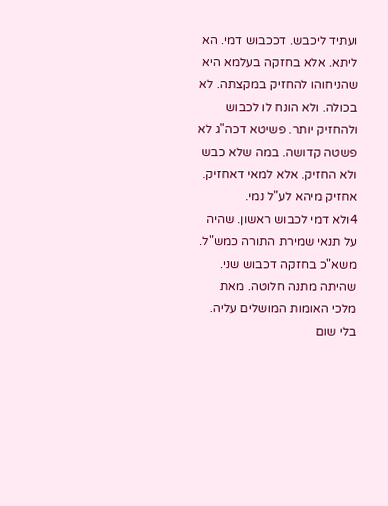ועתיד ליכבש. דככבוש דמי. הא ליתא. אלא בחזקה בעלמא היא שהניחוהו להחזיק במקצתה. לא בכולה. ולא הונח לו לכבוש ולהחזיק יותר. פשיטא דכה"ג לא פשטה קדושה. במה שלא כבש ולא החזיק. אלא למאי דאחזיק. אחזיק מיהא לע"ל נמי.
4ולא דמי לכבוש ראשון. שהיה על תנאי שמירת התורה כמש"ל. משא"כ בחזקה דכבוש שני. שהיתה מתנה חלוטה. מאת מלכי האומות המושלים עליה. בלי שום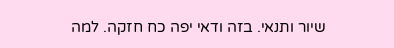שיור ותנאי. בזה ודאי יפה כח חזקה. למה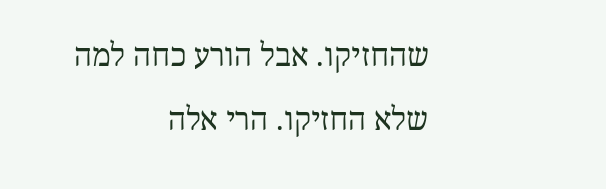שהחזיקו. אבל הורע כחה למה שלא החזיקו. הרי אלה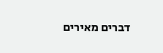דברים מאירים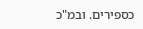כספירים. ובמ"כ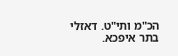הכ"מ ותי"ט. דאזלי בתר איפכא.